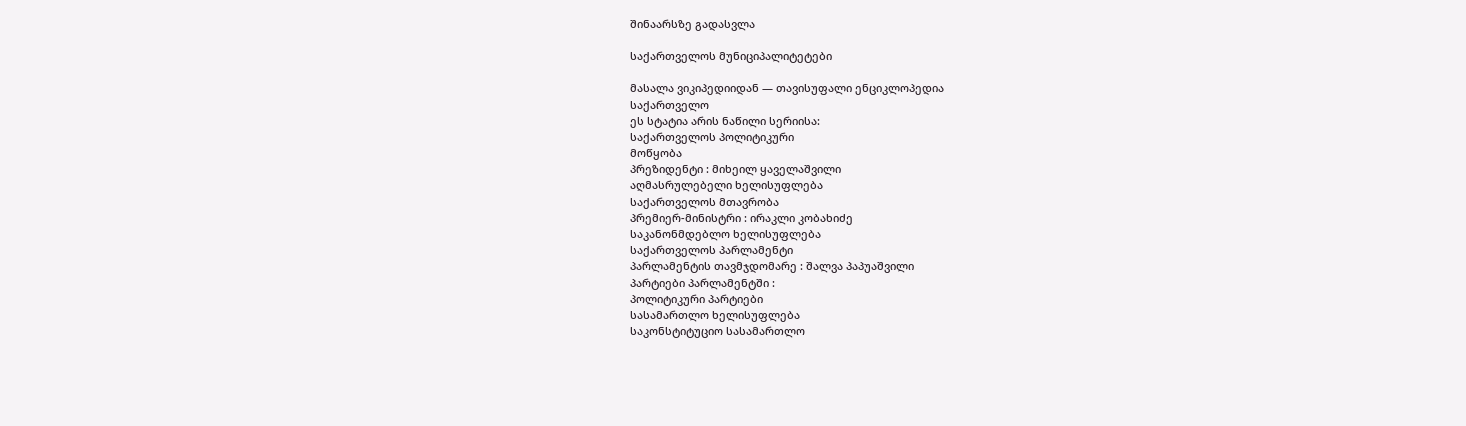შინაარსზე გადასვლა

საქართველოს მუნიციპალიტეტები

მასალა ვიკიპედიიდან — თავისუფალი ენციკლოპედია
საქართველო
ეს სტატია არის ნაწილი სერიისა:
საქართველოს პოლიტიკური
მოწყობა
პრეზიდენტი : მიხეილ ყაველაშვილი
აღმასრულებელი ხელისუფლება
საქართველოს მთავრობა
პრემიერ-მინისტრი : ირაკლი კობახიძე
საკანონმდებლო ხელისუფლება
საქართველოს პარლამენტი
პარლამენტის თავმჯდომარე : შალვა პაპუაშვილი
პარტიები პარლამენტში :
პოლიტიკური პარტიები
სასამართლო ხელისუფლება
საკონსტიტუციო სასამართლო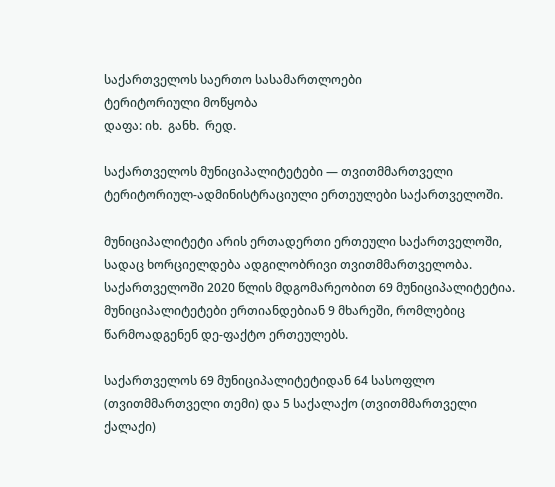საქართველოს საერთო სასამართლოები
ტერიტორიული მოწყობა
დაფა: იხ.  განხ.  რედ.

საქართველოს მუნიციპალიტეტები — თვითმმართველი ტერიტორიულ-ადმინისტრაციული ერთეულები საქართველოში.

მუნიციპალიტეტი არის ერთადერთი ერთეული საქართველოში, სადაც ხორციელდება ადგილობრივი თვითმმართველობა. საქართველოში 2020 წლის მდგომარეობით 69 მუნიციპალიტეტია. მუნიციპალიტეტები ერთიანდებიან 9 მხარეში, რომლებიც წარმოადგენენ დე-ფაქტო ერთეულებს.

საქართველოს 69 მუნიციპალიტეტიდან 64 სასოფლო (თვითმმართველი თემი) და 5 საქალაქო (თვითმმართველი ქალაქი)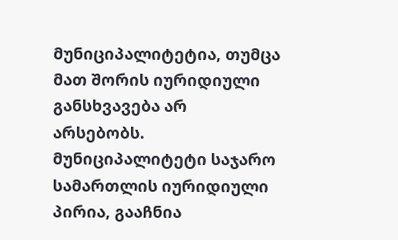მუნიციპალიტეტია, თუმცა მათ შორის იურიდიული განსხვავება არ არსებობს. მუნიციპალიტეტი საჯარო სამართლის იურიდიული პირია, გააჩნია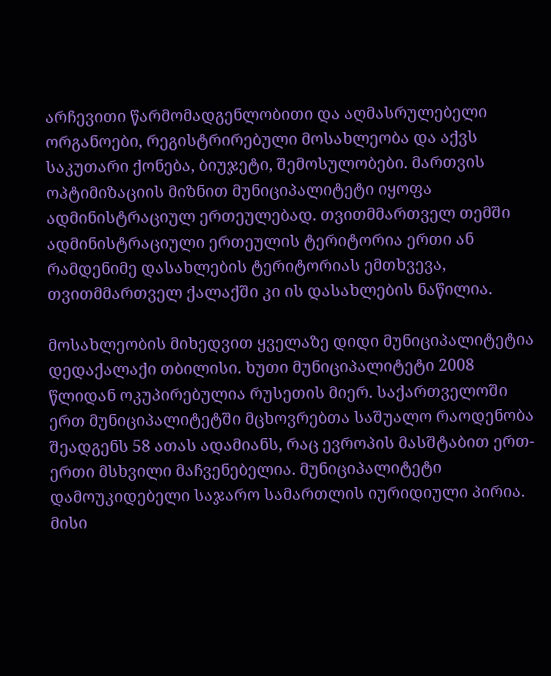არჩევითი წარმომადგენლობითი და აღმასრულებელი ორგანოები, რეგისტრირებული მოსახლეობა და აქვს საკუთარი ქონება, ბიუჯეტი, შემოსულობები. მართვის ოპტიმიზაციის მიზნით მუნიციპალიტეტი იყოფა ადმინისტრაციულ ერთეულებად. თვითმმართველ თემში ადმინისტრაციული ერთეულის ტერიტორია ერთი ან რამდენიმე დასახლების ტერიტორიას ემთხვევა, თვითმმართველ ქალაქში კი ის დასახლების ნაწილია.

მოსახლეობის მიხედვით ყველაზე დიდი მუნიციპალიტეტია დედაქალაქი თბილისი. ხუთი მუნიციპალიტეტი 2008 წლიდან ოკუპირებულია რუსეთის მიერ. საქართველოში ერთ მუნიციპალიტეტში მცხოვრებთა საშუალო რაოდენობა შეადგენს 58 ათას ადამიანს, რაც ევროპის მასშტაბით ერთ-ერთი მსხვილი მაჩვენებელია. მუნიციპალიტეტი დამოუკიდებელი საჯარო სამართლის იურიდიული პირია. მისი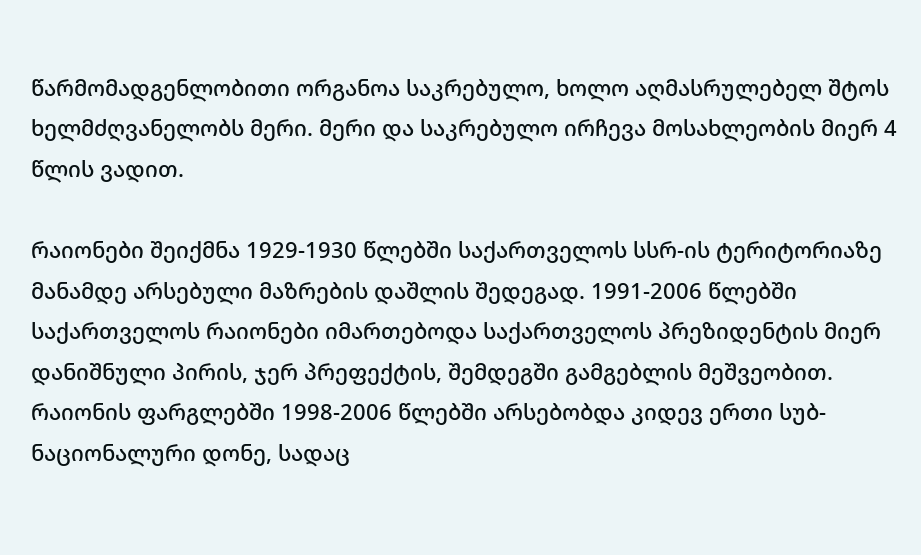წარმომადგენლობითი ორგანოა საკრებულო, ხოლო აღმასრულებელ შტოს ხელმძღვანელობს მერი. მერი და საკრებულო ირჩევა მოსახლეობის მიერ 4 წლის ვადით.

რაიონები შეიქმნა 1929-1930 წლებში საქართველოს სსრ-ის ტერიტორიაზე მანამდე არსებული მაზრების დაშლის შედეგად. 1991-2006 წლებში საქართველოს რაიონები იმართებოდა საქართველოს პრეზიდენტის მიერ დანიშნული პირის, ჯერ პრეფექტის, შემდეგში გამგებლის მეშვეობით. რაიონის ფარგლებში 1998-2006 წლებში არსებობდა კიდევ ერთი სუბ-ნაციონალური დონე, სადაც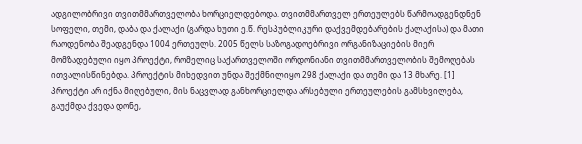ადგილობრივი თვითმმართველობა ხორციელდებოდა. თვითმმართველ ერთეულებს წარმოადგენდნენ სოფელი, თემი, დაბა და ქალაქი (გარდა ხუთი ე.წ. რესპუბლიკური დაქვემდებარების ქალაქისა) და მათი რაოდენობა შეადგენდა 1004 ერთეულს. 2005 წელს საზოგადოებრივი ორგანიზაციების მიერ მომზადებული იყო პროექტი, რომელიც საქართველოში ორდონიანი თვითმმართველობის შემოღებას ითვალისწინებდა. პროექტის მიხედვით უნდა შექმნილიყო 298 ქალაქი და თემი და 13 მხარე. [1] პროექტი არ იქნა მიღებული, მის ნაცვლად განხორციელდა არსებული ერთეულების გამსხვილება, გაუქმდა ქვედა დონე,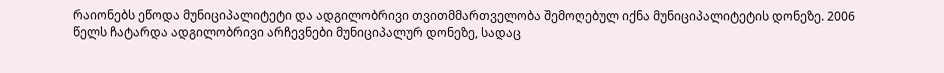რაიონებს ეწოდა მუნიციპალიტეტი და ადგილობრივი თვითმმართველობა შემოღებულ იქნა მუნიციპალიტეტის დონეზე. 2006 წელს ჩატარდა ადგილობრივი არჩევნები მუნიციპალურ დონეზე, სადაც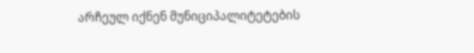არჩეულ იქნენ მუნიციპალიტეტების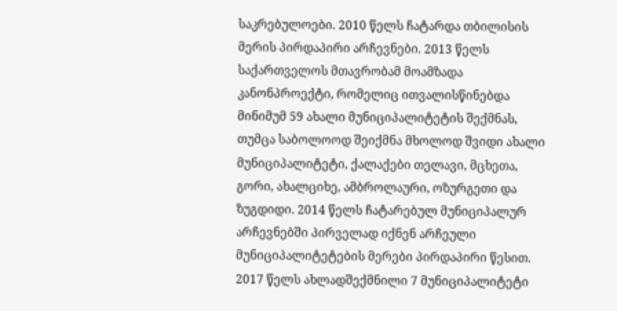საკრებულოები. 2010 წელს ჩატარდა თბილისის მერის პირდაპირი არჩევნები. 2013 წელს საქართველოს მთავრობამ მოამზადა კანონპროექტი, რომელიც ითვალისწინებდა მინიმუმ 59 ახალი მუნიციპალიტეტის შექმნას, თუმცა საბოლოოდ შეიქმნა მხოლოდ შვიდი ახალი მუნიციპალიტეტი, ქალაქები თელავი, მცხეთა, გორი, ახალციხე, ამბროლაური, ოზურგეთი და ზუგდიდი. 2014 წელს ჩატარებულ მუნიციპალურ არჩევნებში პირველად იქნენ არჩეული მუნიციპალიტეტების მერები პირდაპირი წესით. 2017 წელს ახლადშექმნილი 7 მუნიციპალიტეტი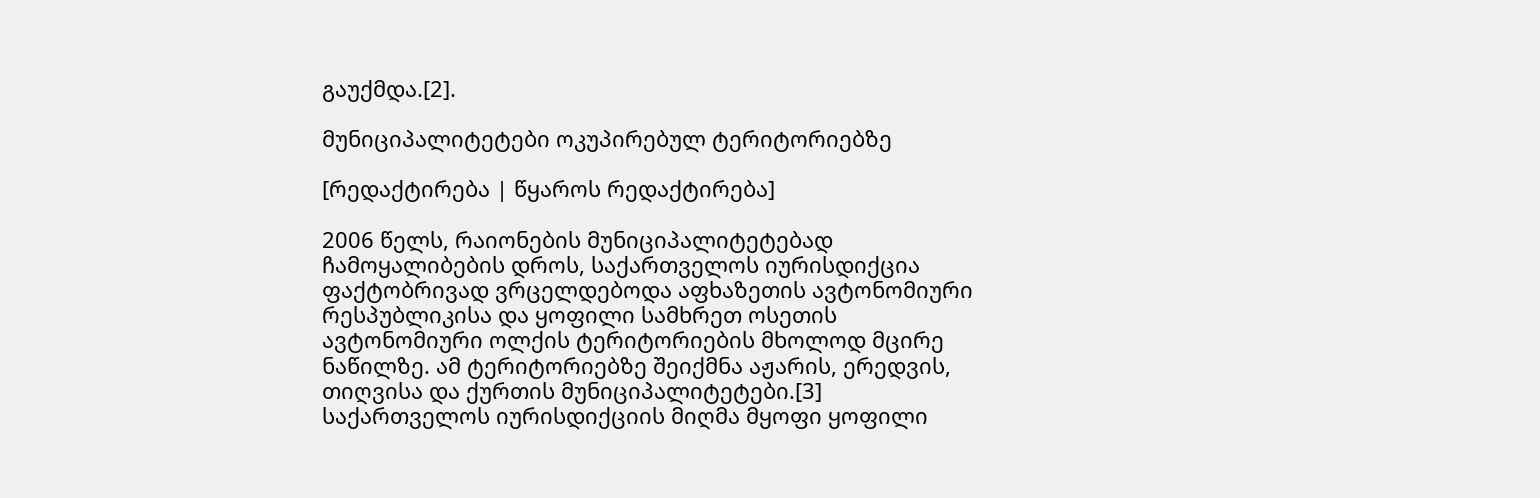გაუქმდა.[2].

მუნიციპალიტეტები ოკუპირებულ ტერიტორიებზე

[რედაქტირება | წყაროს რედაქტირება]

2006 წელს, რაიონების მუნიციპალიტეტებად ჩამოყალიბების დროს, საქართველოს იურისდიქცია ფაქტობრივად ვრცელდებოდა აფხაზეთის ავტონომიური რესპუბლიკისა და ყოფილი სამხრეთ ოსეთის ავტონომიური ოლქის ტერიტორიების მხოლოდ მცირე ნაწილზე. ამ ტერიტორიებზე შეიქმნა აჟარის, ერედვის, თიღვისა და ქურთის მუნიციპალიტეტები.[3] საქართველოს იურისდიქციის მიღმა მყოფი ყოფილი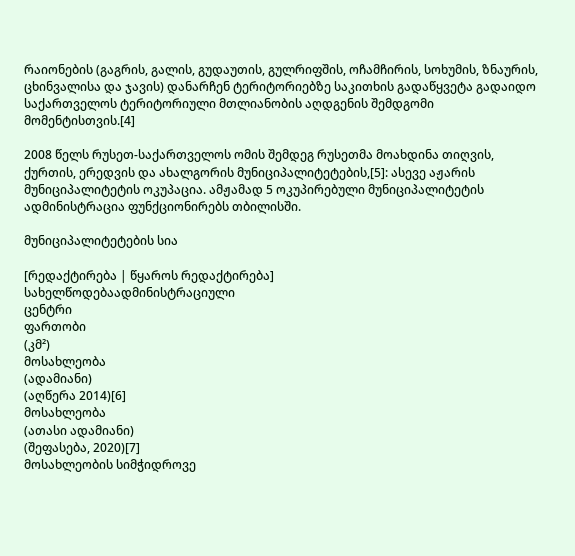რაიონების (გაგრის, გალის, გუდაუთის, გულრიფშის, ოჩამჩირის, სოხუმის, ზნაურის, ცხინვალისა და ჯავის) დანარჩენ ტერიტორიებზე საკითხის გადაწყვეტა გადაიდო საქართველოს ტერიტორიული მთლიანობის აღდგენის შემდგომი მომენტისთვის.[4]

2008 წელს რუსეთ-საქართველოს ომის შემდეგ რუსეთმა მოახდინა თიღვის, ქურთის, ერედვის და ახალგორის მუნიციპალიტეტების,[5]: ასევე აჟარის მუნიციპალიტეტის ოკუპაცია. ამჟამად 5 ოკუპირებული მუნიციპალიტეტის ადმინისტრაცია ფუნქციონირებს თბილისში.

მუნიციპალიტეტების სია

[რედაქტირება | წყაროს რედაქტირება]
სახელწოდებაადმინისტრაციული
ცენტრი
ფართობი
(კმ²)
მოსახლეობა
(ადამიანი)
(აღწერა 2014)[6]
მოსახლეობა
(ათასი ადამიანი)
(შეფასება, 2020)[7]
მოსახლეობის სიმჭიდროვე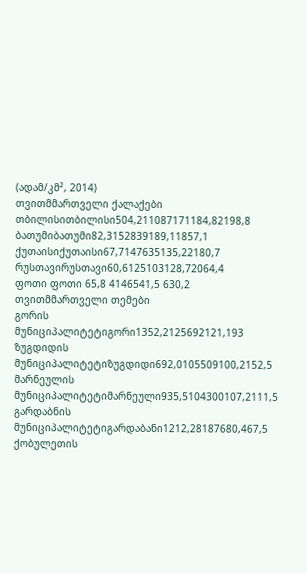(ადამ/კმ², 2014)
თვითმმართველი ქალაქები
თბილისითბილისი504,211087171184,82198,8
ბათუმიბათუმი82,3152839189,11857,1
ქუთაისიქუთაისი67,7147635135,22180,7
რუსთავირუსთავი60,6125103128,72064,4
ფოთი ფოთი 65,8 4146541,5 630,2
თვითმმართველი თემები
გორის მუნიციპალიტეტიგორი1352,2125692121,193
ზუგდიდის მუნიციპალიტეტიზუგდიდი692,0105509100,2152,5
მარნეულის მუნიციპალიტეტიმარნეული935,5104300107,2111,5
გარდაბნის მუნიციპალიტეტიგარდაბანი1212,28187680,467,5
ქობულეთის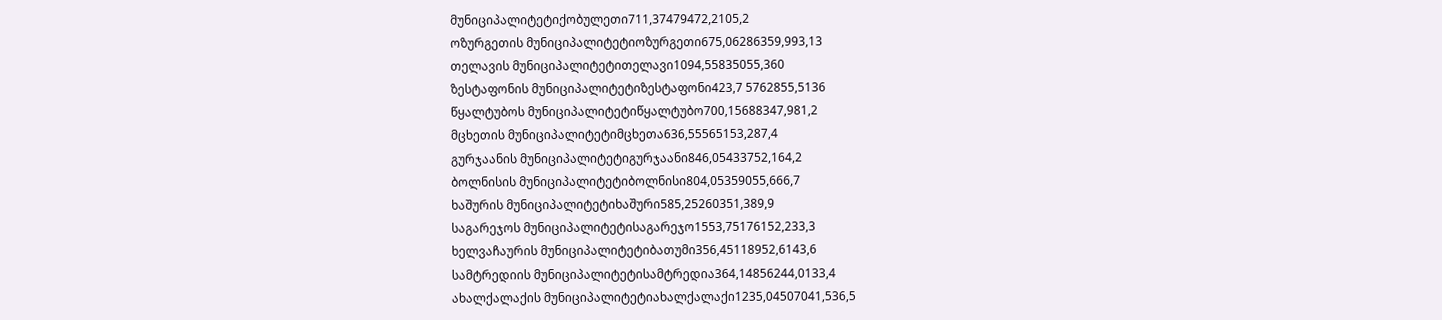მუნიციპალიტეტიქობულეთი711,37479472,2105,2
ოზურგეთის მუნიციპალიტეტიოზურგეთი675,06286359,993,13
თელავის მუნიციპალიტეტითელავი1094,55835055,360
ზესტაფონის მუნიციპალიტეტიზესტაფონი423,7 5762855,5136
წყალტუბოს მუნიციპალიტეტიწყალტუბო700,15688347,981,2
მცხეთის მუნიციპალიტეტიმცხეთა636,55565153,287,4
გურჯაანის მუნიციპალიტეტიგურჯაანი846,05433752,164,2
ბოლნისის მუნიციპალიტეტიბოლნისი804,05359055,666,7
ხაშურის მუნიციპალიტეტიხაშური585,25260351,389,9
საგარეჯოს მუნიციპალიტეტისაგარეჯო1553,75176152,233,3
ხელვაჩაურის მუნიციპალიტეტიბათუმი356,45118952,6143,6
სამტრედიის მუნიციპალიტეტისამტრედია364,14856244,0133,4
ახალქალაქის მუნიციპალიტეტიახალქალაქი1235,04507041,536,5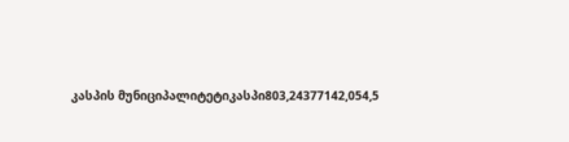კასპის მუნიციპალიტეტიკასპი803,24377142,054,5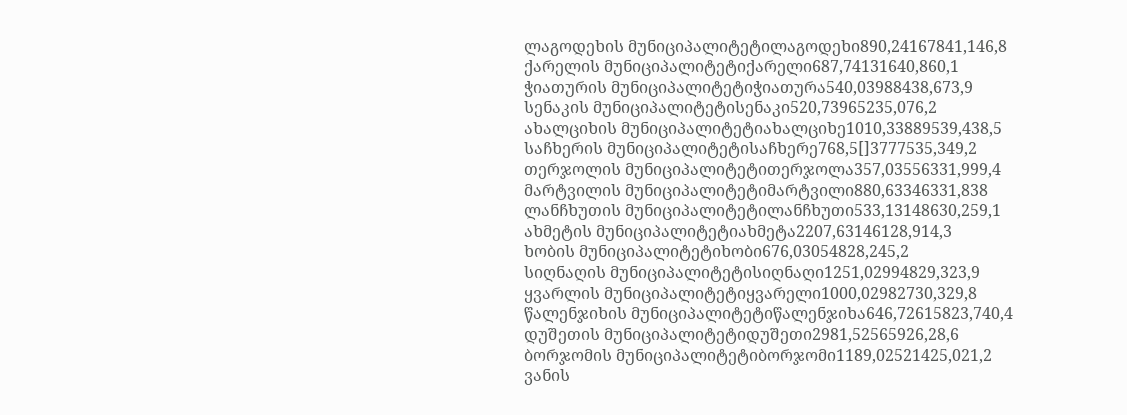ლაგოდეხის მუნიციპალიტეტილაგოდეხი890,24167841,146,8
ქარელის მუნიციპალიტეტიქარელი687,74131640,860,1
ჭიათურის მუნიციპალიტეტიჭიათურა540,03988438,673,9
სენაკის მუნიციპალიტეტისენაკი520,73965235,076,2
ახალციხის მუნიციპალიტეტიახალციხე1010,33889539,438,5
საჩხერის მუნიციპალიტეტისაჩხერე768,5[]3777535,349,2
თერჯოლის მუნიციპალიტეტითერჯოლა357,03556331,999,4
მარტვილის მუნიციპალიტეტიმარტვილი880,63346331,838
ლანჩხუთის მუნიციპალიტეტილანჩხუთი533,13148630,259,1
ახმეტის მუნიციპალიტეტიახმეტა2207,63146128,914,3
ხობის მუნიციპალიტეტიხობი676,03054828,245,2
სიღნაღის მუნიციპალიტეტისიღნაღი1251,02994829,323,9
ყვარლის მუნიციპალიტეტიყვარელი1000,02982730,329,8
წალენჯიხის მუნიციპალიტეტიწალენჯიხა646,72615823,740,4
დუშეთის მუნიციპალიტეტიდუშეთი2981,52565926,28,6
ბორჯომის მუნიციპალიტეტიბორჯომი1189,02521425,021,2
ვანის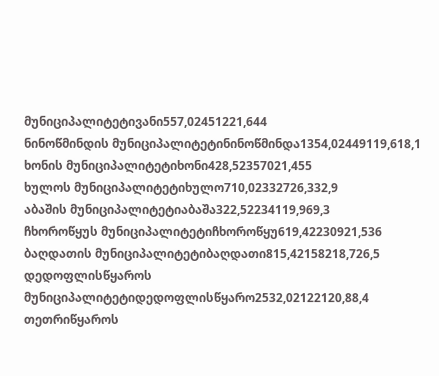მუნიციპალიტეტივანი557,02451221,644
ნინოწმინდის მუნიციპალიტეტინინოწმინდა1354,02449119,618,1
ხონის მუნიციპალიტეტიხონი428,52357021,455
ხულოს მუნიციპალიტეტიხულო710,02332726,332,9
აბაშის მუნიციპალიტეტიაბაშა322,52234119,969,3
ჩხოროწყუს მუნიციპალიტეტიჩხოროწყუ619,42230921,536
ბაღდათის მუნიციპალიტეტიბაღდათი815,42158218,726,5
დედოფლისწყაროს მუნიციპალიტეტიდედოფლისწყარო2532,02122120,88,4
თეთრიწყაროს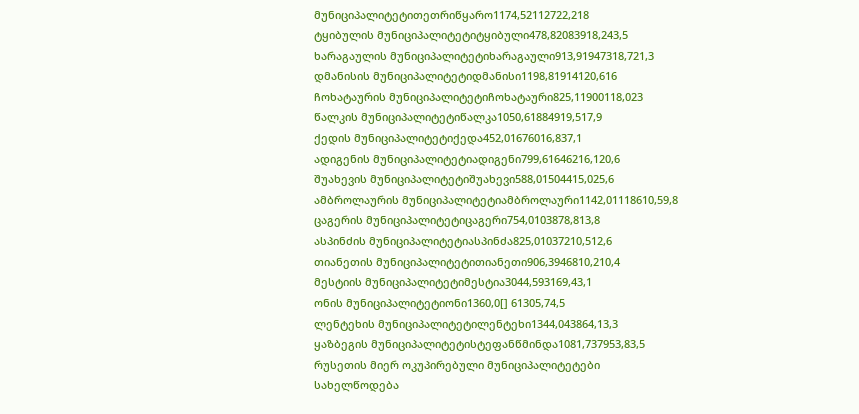მუნიციპალიტეტითეთრიწყარო1174,52112722,218
ტყიბულის მუნიციპალიტეტიტყიბული478,82083918,243,5
ხარაგაულის მუნიციპალიტეტიხარაგაული913,91947318,721,3
დმანისის მუნიციპალიტეტიდმანისი1198,81914120,616
ჩოხატაურის მუნიციპალიტეტიჩოხატაური825,11900118,023
წალკის მუნიციპალიტეტიწალკა1050,61884919,517,9
ქედის მუნიციპალიტეტიქედა452,01676016,837,1
ადიგენის მუნიციპალიტეტიადიგენი799,61646216,120,6
შუახევის მუნიციპალიტეტიშუახევი588,01504415,025,6
ამბროლაურის მუნიციპალიტეტიამბროლაური1142,01118610,59,8
ცაგერის მუნიციპალიტეტიცაგერი754,0103878,813,8
ასპინძის მუნიციპალიტეტიასპინძა825,01037210,512,6
თიანეთის მუნიციპალიტეტითიანეთი906,3946810,210,4
მესტიის მუნიციპალიტეტიმესტია3044,593169,43,1
ონის მუნიციპალიტეტიონი1360,0[] 61305,74,5
ლენტეხის მუნიციპალიტეტილენტეხი1344,043864,13,3
ყაზბეგის მუნიციპალიტეტისტეფანწმინდა1081,737953,83,5
რუსეთის მიერ ოკუპირებული მუნიციპალიტეტები
სახელწოდება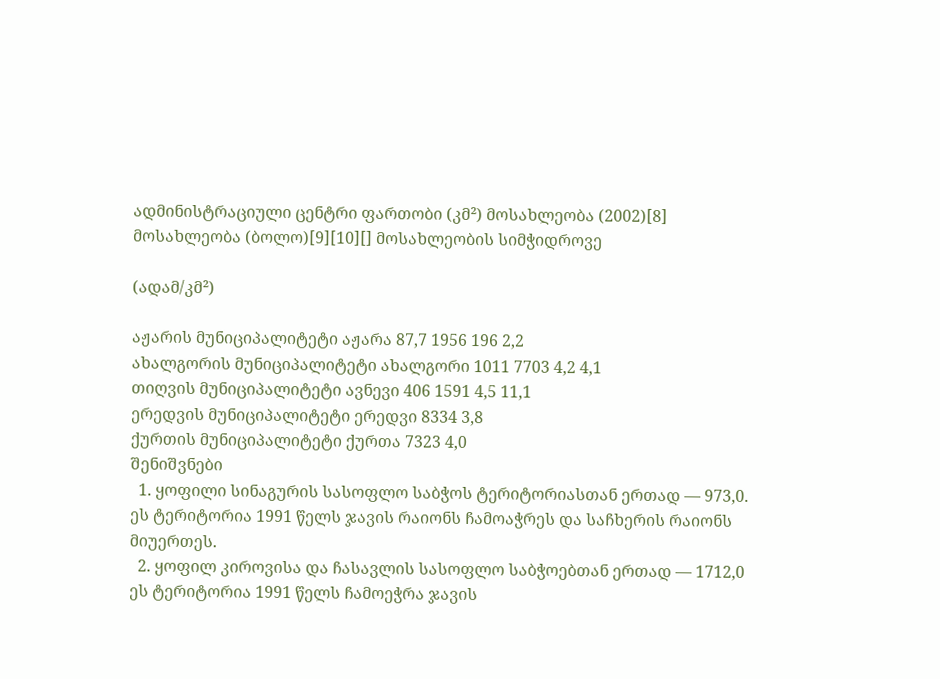ადმინისტრაციული ცენტრი ფართობი (კმ²) მოსახლეობა (2002)[8] მოსახლეობა (ბოლო)[9][10][] მოსახლეობის სიმჭიდროვე

(ადამ/კმ²)

აჟარის მუნიციპალიტეტი აჟარა 87,7 1956 196 2,2
ახალგორის მუნიციპალიტეტი ახალგორი 1011 7703 4,2 4,1
თიღვის მუნიციპალიტეტი ავნევი 406 1591 4,5 11,1
ერედვის მუნიციპალიტეტი ერედვი 8334 3,8
ქურთის მუნიციპალიტეტი ქურთა 7323 4,0
შენიშვნები
  1. ყოფილი სინაგურის სასოფლო საბჭოს ტერიტორიასთან ერთად — 973,0. ეს ტერიტორია 1991 წელს ჯავის რაიონს ჩამოაჭრეს და საჩხერის რაიონს მიუერთეს.
  2. ყოფილ კიროვისა და ჩასავლის სასოფლო საბჭოებთან ერთად — 1712,0 ეს ტერიტორია 1991 წელს ჩამოეჭრა ჯავის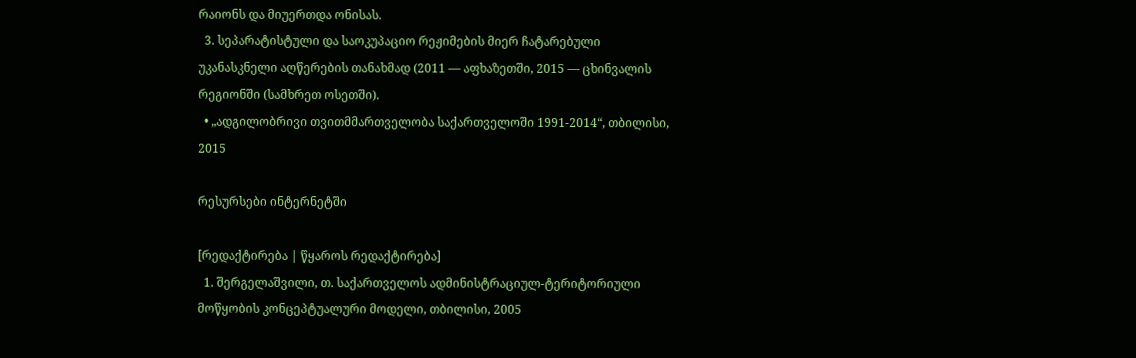რაიონს და მიუერთდა ონისას.
  3. სეპარატისტული და საოკუპაციო რეჟიმების მიერ ჩატარებული უკანასკნელი აღწერების თანახმად (2011 — აფხაზეთში, 2015 — ცხინვალის რეგიონში (სამხრეთ ოსეთში).
  • „ადგილობრივი თვითმმართველობა საქართველოში 1991-2014“, თბილისი, 2015

რესურსები ინტერნეტში

[რედაქტირება | წყაროს რედაქტირება]
  1. შერგელაშვილი, თ. საქართველოს ადმინისტრაციულ-ტერიტორიული მოწყობის კონცეპტუალური მოდელი, თბილისი, 2005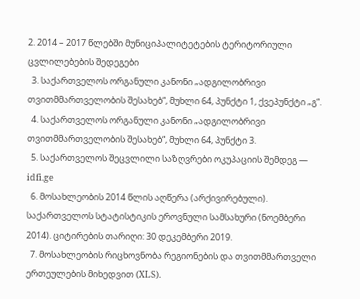2. 2014 – 2017 წლებში მუნიციპალიტეტების ტერიტორიული ცვლილებების შედეგები
  3. საქართველოს ორგანული კანონი „ადგილობრივი თვითმმართველობის შესახებ“, მუხლი 64, პუნქტი 1, ქვეპუნქტი „გ“.
  4. საქართველოს ორგანული კანონი „ადგილობრივი თვითმმართველობის შესახებ“, მუხლი 64, პუნქტი 3.
  5. საქართველოს შეცვლილი საზღვრები ოკუპაციის შემდეგ — idfi.ge
  6. მოსახლეობის 2014 წლის აღწერა (არქივირებული). საქართველოს სტატისტიკის ეროვნული სამსახური (ნოემბერი 2014). ციტირების თარიღი: 30 დეკემბერი 2019.
  7. მოსახლეობის რიცხოვნობა რეგიონების და თვითმმართველი ერთეულების მიხედვით (XLS).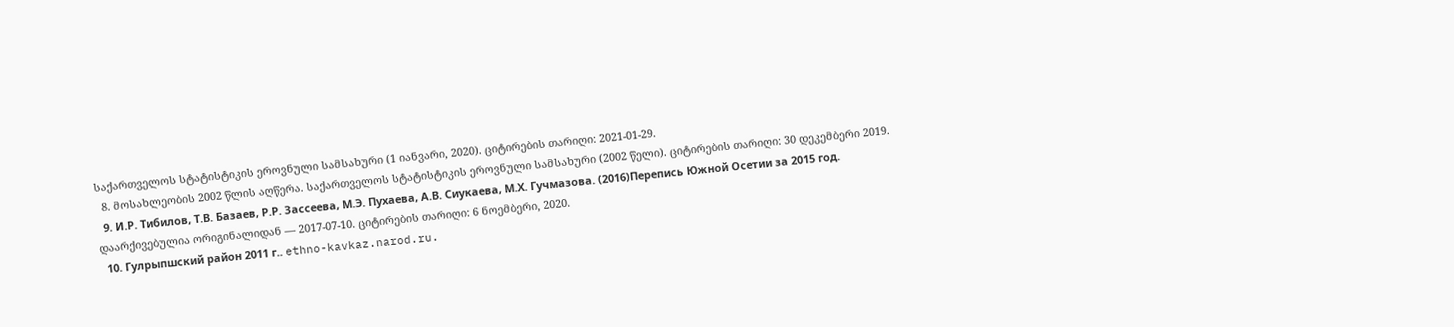საქართველოს სტატისტიკის ეროვნული სამსახური (1 იანვარი, 2020). ციტირების თარიღი: 2021-01-29.
  8. მოსახლეობის 2002 წლის აღწერა. საქართველოს სტატისტიკის ეროვნული სამსახური (2002 წელი). ციტირების თარიღი: 30 დეკემბერი 2019.
  9. И.Р. Тибилов, Т.В. Базаев, Р.Р. Зассеева, М.Э. Пухаева, А.В. Сиукаева, М.Х. Гучмазова. (2016)Перепись Южной Осетии за 2015 год. დაარქივებულია ორიგინალიდან — 2017-07-10. ციტირების თარიღი: 6 ნოემბერი, 2020.
  10. Гулрыпшский район 2011 г.. ethno-kavkaz.narod.ru.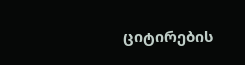ციტირების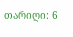თარიღი: 6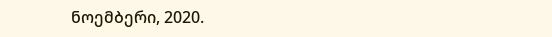ნოემბერი, 2020.